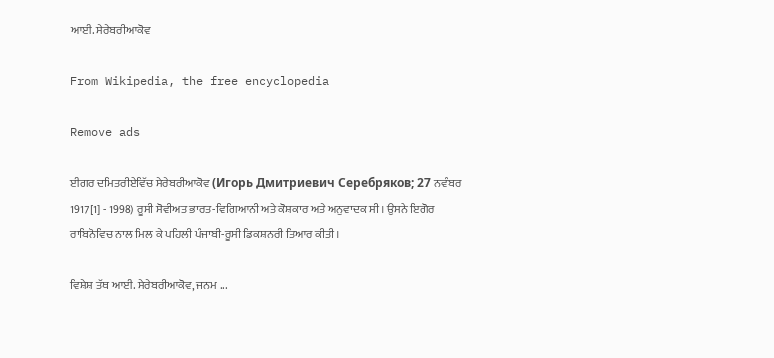ਆਈ. ਸੇਰੇਬਰੀਆਕੋਵ

From Wikipedia, the free encyclopedia

Remove ads

ਈਗਰ ਦਮਿਤਰੀਏਵਿੱਚ ਸੇਰੇਬਰੀਆਕੋਵ (Игорь Дмитриевич Серебряков; 27 ਨਵੰਬਰ 1917[1] - 1998) ਰੂਸੀ ਸੋਵੀਅਤ ਭਾਰਤ-ਵਿਗਿਆਨੀ ਅਤੇ ਕੋਸ਼ਕਾਰ ਅਤੇ ਅਨੁਵਾਦਕ ਸੀ। ਉਸਨੇ ਇਗੋਰ ਰਾਬਿਨੋਵਿਚ ਨਾਲ ਮਿਲ ਕੇ ਪਹਿਲੀ ਪੰਜਾਬੀ-ਰੂਸੀ ਡਿਕਸ਼ਨਰੀ ਤਿਆਰ ਕੀਤੀ।

ਵਿਸ਼ੇਸ਼ ਤੱਥ ਆਈ. ਸੇਰੇਬਰੀਆਕੋਵ, ਜਨਮ ...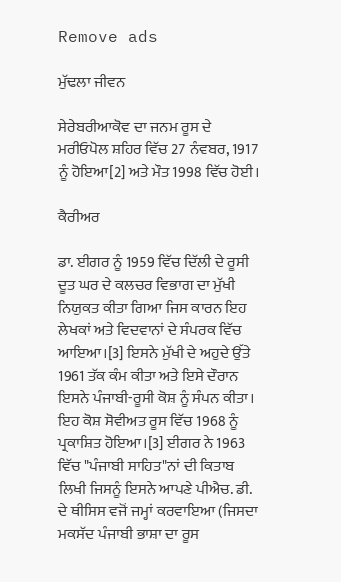Remove ads

ਮੁੱਢਲਾ ਜੀਵਨ

ਸੇਰੇਬਰੀਆਕੋਵ ਦਾ ਜਨਮ ਰੂਸ ਦੇ ਮਰੀਓਪੋਲ ਸ਼ਹਿਰ ਵਿੱਚ 27 ਨੰਵਬਰ, 1917 ਨੂੰ ਹੋਇਆ[2] ਅਤੇ ਮੌਤ 1998 ਵਿੱਚ ਹੋਈ।

ਕੈਰੀਅਰ

ਡਾ. ਈਗਰ ਨੂੰ 1959 ਵਿੱਚ ਦਿੱਲੀ ਦੇ ਰੂਸੀ ਦੂਤ ਘਰ ਦੇ ਕਲਚਰ ਵਿਭਾਗ ਦਾ ਮੁੱਖੀ ਨਿਯੁਕਤ ਕੀਤਾ ਗਿਆ ਜਿਸ ਕਾਰਨ ਇਹ ਲੇਖਕਾਂ ਅਤੇ ਵਿਦਵਾਨਾਂ ਦੇ ਸੰਪਰਕ ਵਿੱਚ ਆਇਆ।[3] ਇਸਨੇ ਮੁੱਖੀ ਦੇ ਅਹੁਦੇ ਉੱਤੇ 1961 ਤੱਕ ਕੰਮ ਕੀਤਾ ਅਤੇ ਇਸੇ ਦੌਰਾਨ ਇਸਨੇ ਪੰਜਾਬੀ-ਰੂਸੀ ਕੋਸ਼ ਨੂੰ ਸੰਪਨ ਕੀਤਾ। ਇਹ ਕੋਸ਼ ਸੋਵੀਅਤ ਰੂਸ ਵਿੱਚ 1968 ਨੂੰ ਪ੍ਰਕਾਸ਼ਿਤ ਹੋਇਆ।[3] ਈਗਰ ਨੇ 1963 ਵਿੱਚ "ਪੰਜਾਬੀ ਸਾਹਿਤ"ਨਾਂ ਦੀ ਕਿਤਾਬ ਲਿਖੀ ਜਿਸਨੂੰ ਇਸਨੇ ਆਪਣੇ ਪੀਐਚ. ਡੀ. ਦੇ ਥੀਸਿਸ ਵਜੋਂ ਜਮ੍ਹਾਂ ਕਰਵਾਇਆ (ਜਿਸਦਾ ਮਕਸੱਦ ਪੰਜਾਬੀ ਭਾਸ਼ਾ ਦਾ ਰੂਸ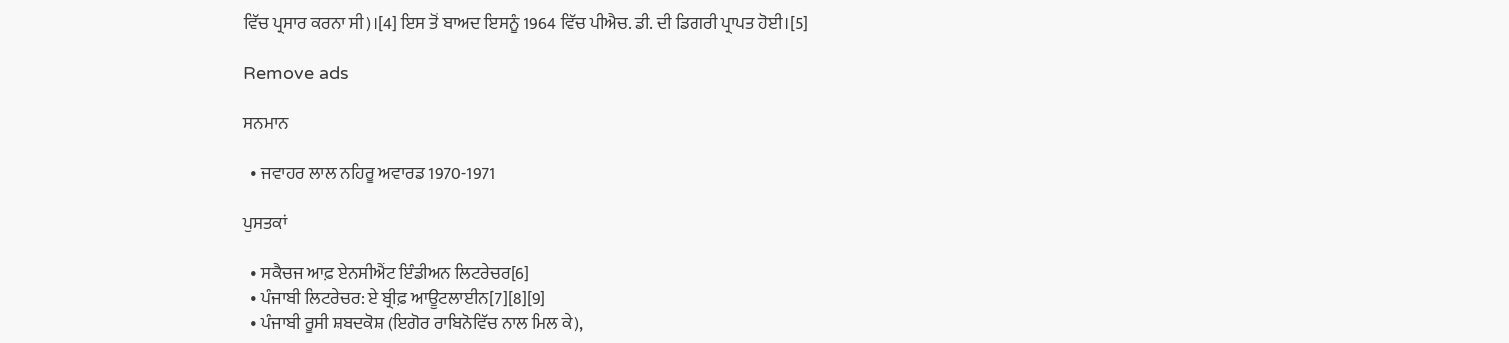ਵਿੱਚ ਪ੍ਰਸਾਰ ਕਰਨਾ ਸੀ)।[4] ਇਸ ਤੋਂ ਬਾਅਦ ਇਸਨੂੰ 1964 ਵਿੱਚ ਪੀਐਚ. ਡੀ. ਦੀ ਡਿਗਰੀ ਪ੍ਰਾਪਤ ਹੋਈ।[5]

Remove ads

ਸਨਮਾਨ

  • ਜਵਾਹਰ ਲਾਲ ਨਹਿਰੂ ਅਵਾਰਡ 1970-1971

ਪੁਸਤਕਾਂ

  • ਸਕੈਚਜ ਆਫ਼ ਏਨਸੀਐਂਟ ਇੰਡੀਅਨ ਲਿਟਰੇਚਰ[6]
  • ਪੰਜਾਬੀ ਲਿਟਰੇਚਰ: ਏ ਬ੍ਰੀਫ਼ ਆਊਟਲਾਈਨ[7][8][9]
  • ਪੰਜਾਬੀ ਰੂਸੀ ਸ਼ਬਦਕੋਸ਼ (ਇਗੋਰ ਰਾਬਿਨੋਵਿੱਚ ਨਾਲ ਮਿਲ ਕੇ),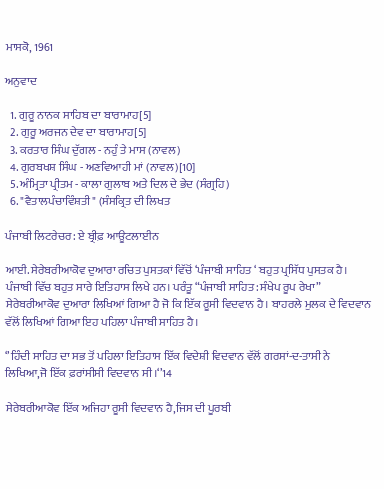ਮਾਸਕੋ, 1961

ਅਨੁਵਾਦ

  1. ਗੁਰੂ ਨਾਨਕ ਸਾਹਿਬ ਦਾ ਬਾਰਾਮਾਹ[5]
  2. ਗੁਰੂ ਅਰਜਨ ਦੇਵ ਦਾ ਬਾਰਾਮਾਹ[5]
  3. ਕਰਤਾਰ ਸਿੰਘ ਦੁੱਗਲ - ਨਹੁੰ ਤੇ ਮਾਸ (ਨਾਵਲ)
  4. ਗੁਰਬਖਸ਼ ਸਿੰਘ - ਅਣਵਿਆਹੀ ਮਾਂ (ਨਾਵਲ)[10]
  5. ਅੰਮ੍ਰਿਤਾ ਪ੍ਰੀਤਮ - ਕਾਲਾ ਗੁਲਾਬ ਅਤੇ ਦਿਲ ਦੇ ਭੇਦ (ਸੰਗ੍ਰਹਿ)
  6. "ਵੈਤਾਲਪੰਚਾਵਿੰਸ਼ਤੀ" (ਸੰਸਕ੍ਰਿਤ ਦੀ ਲਿਖਤ

ਪੰਜਾਬੀ ਲਿਟਰੇਚਰ: ਏ ਬ੍ਰੀਫ਼ ਆਊਟਲਾਈਨ

ਆਈ. ਸੇਰੇਬਰੀਆਕੋਵ ਦੁਆਰਾ ਰਚਿਤ ਪੁਸਤਕਾਂ ਵਿੱਚੋਂ ‘ਪੰਜਾਬੀ ਸਾਹਿਤ ‘ ਬਹੁਤ ਪ੍ਰਸਿੱਧ ਪੁਸਤਕ ਹੈ। ਪੰਜਾਬੀ ਵਿੱਚ ਬਹੁਤ ਸਾਰੇ ਇਤਿਹਾਸ ਲਿਖੇ ਹਨ। ਪਰੰਤੂ “ਪੰਜਾਬੀ ਸਾਹਿਤ :ਸੰਖੇਪ ਰੂਪ ਰੇਖਾ” ਸੇਰੇਬਰੀਆਕੋਵ ਦੁਆਰਾ ਲਿਖਿਆਂ ਗਿਆ ਹੈ ਜੋ ਕਿ ਇੱਕ ਰੂਸੀ ਵਿਦਵਾਨ ਹੈ। ਬਾਹਰਲੇ ਮੁਲਕ ਦੇ ਵਿਦਵਾਨ ਵੱਲੋਂ ਲਿਖਿਆਂ ਗਿਆ ਇਹ ਪਹਿਲਾ ਪੰਜਾਬੀ ਸਾਹਿਤ ਹੈ।

‘’ਹਿੰਦੀ ਸਾਹਿਤ ਦਾ ਸਭ ਤੋਂ ਪਹਿਲਾ ਇਤਿਹਾਸ ਇੱਕ ਵਿਦੇਸ਼ੀ ਵਿਦਵਾਨ ਵੱਲੋਂ ਗਰਸਾਂ-ਦ-ਤਾਸੀ ਨੇ ਲਿਖਿਆ,ਜੋ ਇੱਕ ਫ਼ਰਾਂਸੀਸੀ ਵਿਦਵਾਨ ਸੀ।‘’14

ਸੇਰੇਬਰੀਆਕੋਵ ਇੱਕ ਅਜਿਹਾ ਰੂਸੀ ਵਿਦਵਾਨ ਹੈ,ਜਿਸ ਦੀ ਪੂਰਬੀ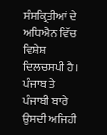ਸੰਸਕ੍ਰਿਤੀਆਂ ਦੇ ਅਧਿਐਨ ਵਿੱਚ ਵਿਸ਼ੇਸ਼ ਦਿਲਚਸਪੀ ਹੈ। ਪੰਜਾਬ ਤੇ ਪੰਜਾਬੀ ਬਾਰੇ ਉਸਦੀ ਅਜਿਹੀ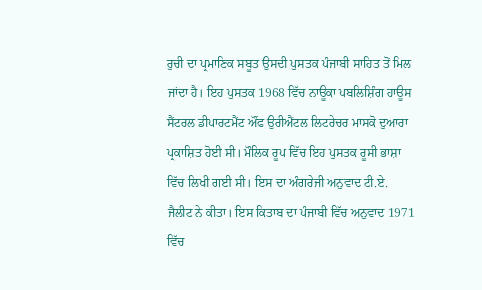ਰੁਚੀ ਦਾ ਪ੍ਰਮਾਣਿਕ ਸਬੂਤ ਉਸਦੀ ਪੁਸਤਕ ਪੰਜਾਬੀ ਸਾਹਿਤ ਤੋਂ ਮਿਲ ਜਾਂਦਾ ਹੈ। ਇਹ ਪੁਸਤਕ 1968 ਵਿੱਚ ਨਾਊਕਾ ਪਬਲਿਸ਼ਿੰਗ ਹਾਊਸ ਸੈਂਟਰਲ ਡੀਪਾਰਟਮੈਂਟ ਔਂਫ ਉਰੀਐਂਟਲ ਲਿਟਰੇਚਰ ਮਾਸਕੋ ਦੁਆਰਾ ਪ੍ਰਕਾਸ਼ਿਤ ਹੋਈ ਸੀ। ਮੌਲਿਕ ਰੂਪ ਵਿੱਚ ਇਹ ਪੁਸਤਕ ਰੂਸੀ ਭਾਸ਼ਾ ਵਿੱਚ ਲਿਖੀ ਗਈ ਸੀ। ਇਸ ਦਾ ਅੰਗਰੇਜੀ ਅਨੁਵਾਦ ਟੀ.ਏ. ਜੈਲੀਟ ਨੇ ਕੀਤਾ। ਇਸ ਕਿਤਾਬ ਦਾ ਪੰਜਾਬੀ ਵਿੱਚ ਅਨੁਵਾਦ 1971 ਵਿੱਚ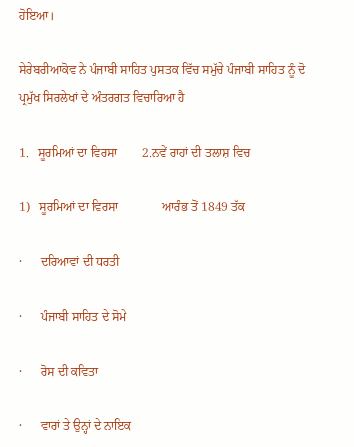ਹੋਇਆ।

ਸੇਰੇਬਰੀਆਕੋਵ ਨੇ ਪੰਜਾਬੀ ਸਾਹਿਤ ਪੁਸਤਕ ਵਿੱਚ ਸਮੁੱਚੇ ਪੰਜਾਬੀ ਸਾਹਿਤ ਨੂੰ ਦੋ ਪ੍ਰਮੁੱਖ ਸਿਰਲੇਖਾਂ ਦੇ ਅੰਤਰਗਤ ਵਿਚਾਰਿਆ ਹੈ

1.   ਸੂਰਮਿਆਂ ਦਾ ਵਿਰਸਾ        2.ਨਵੇਂ ਰਾਹਾਂ ਦੀ ਤਲਾਸ਼ ਵਿਚ

1)   ਸੂਰਮਿਆਂ ਦਾ ਵਿਰਸਾ              ਆਰੰਭ ਤੋਂ 1849 ਤੱਕ

·      ਦਰਿਆਵਾਂ ਦੀ ਧਰਤੀ

·      ਪੰਜਾਬੀ ਸਾਹਿਤ ਦੇ ਸੋਮੇ

·      ਰੋਸ ਦੀ ਕਵਿਤਾ

·      ਵਾਰਾਂ ਤੇ ਉਨ੍ਹਾਂ ਦੇ ਨਾਇਕ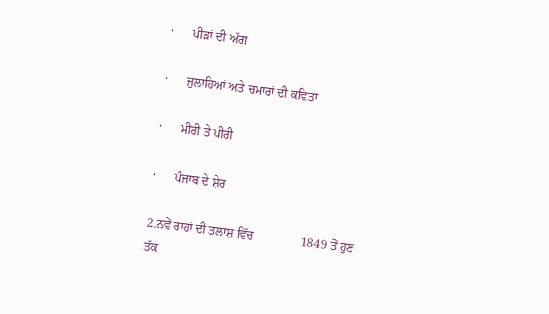·      ਪੀੜਾਂ ਦੀ ਅੱਗ

·      ਜੁਲਾਹਿਆਂ ਅਤੇ ਚਮਾਰਾਂ ਦੀ ਕਵਿਤਾ

·      ਮੀਰੀ ਤੇ ਪੀਰੀ

·      ਪੰਜਾਬ ਦੇ ਸ਼ੇਰ

2.ਨਵੇਂ ਰਾਹਾਂ ਦੀ ਤਲਾਸ਼ ਵਿੱਚ               1849 ਤੋਂ ਹੁਣ ਤੱਕ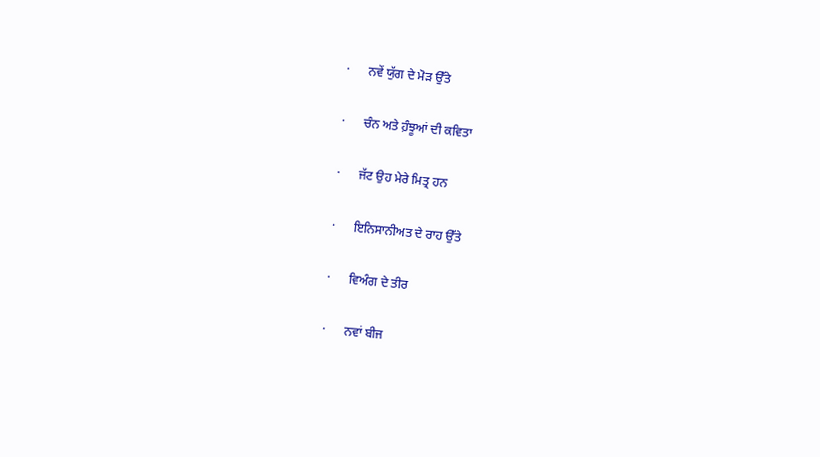·      ਨਵੇਂ ਯੁੱਗ ਦੇ ਮੋੜ ਉੱਤੇ

·      ਚੰਨ ਅਤੇ ਹ਼ੰਝੂਆਂ ਦੀ ਕਵਿਤਾ

·      ਜੱਟ ਉਹ ਮੇਰੇ ਮਿਤ੍ਰ ਹਨ

·      ਇਨਿਸਾਨੀਅਤ ਦੇ ਰਾਹ ਉੱਤੇ

·      ਵਿਅੰਗ ਦੇ ਤੀਰ

·      ਨਵਾਂ ਬੀਜ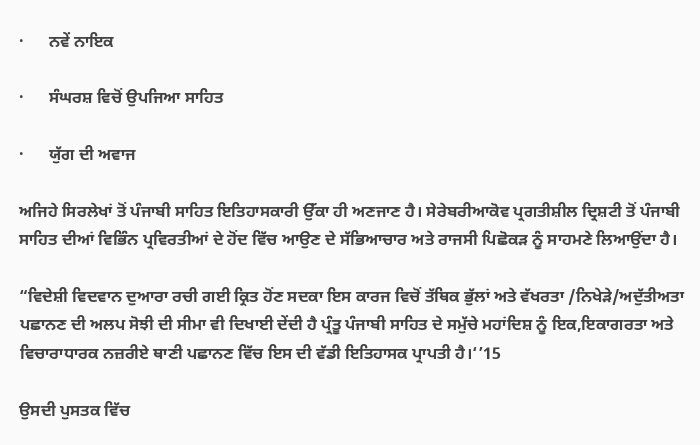·      ਨਵੇਂ ਨਾਇਕ

·      ਸੰਘਰਸ਼ ਵਿਚੋਂ ਉਪਜਿਆ ਸਾਹਿਤ

·      ਯੁੱਗ ਦੀ ਅਵਾਜ

ਅਜਿਹੇ ਸਿਰਲੇਖਾਂ ਤੋਂ ਪੰਜਾਬੀ ਸਾਹਿਤ ਇਤਿਹਾਸਕਾਰੀ ਉੱਕਾ ਹੀ ਅਣਜਾਣ ਹੈ। ਸੇਰੇਬਰੀਆਕੋਵ ਪ੍ਰਗਤੀਸ਼ੀਲ ਦ੍ਰਿਸ਼ਟੀ ਤੋਂ ਪੰਜਾਬੀ ਸਾਹਿਤ ਦੀਆਂ ਵਿਭਿੰਨ ਪ੍ਰਵਿਰਤੀਆਂ ਦੇ ਹੋਂਦ ਵਿੱਚ ਆਉਣ ਦੇ ਸੱਭਿਆਚਾਰ ਅਤੇ ਰਾਜਸੀ ਪਿਛੋਕੜ ਨੂੰ ਸਾਹਮਣੇ ਲਿਆਉਂਦਾ ਹੈ।

“ਵਿਦੇਸ਼ੀ ਵਿਦਵਾਨ ਦੁਆਰਾ ਰਚੀ ਗਈ ਕ੍ਰਿਤ ਹੋਂਣ ਸਦਕਾ ਇਸ ਕਾਰਜ ਵਿਚੋਂ ਤੱਥਿਕ ਭੁੱਲਾਂ ਅਤੇ ਵੱਖਰਤਾ /ਨਿਖੇੜੇ/ਅਦੁੱਤੀਅਤਾ ਪਛਾਨਣ ਦੀ ਅਲਪ ਸੋਝੀ ਦੀ ਸੀਮਾ ਵੀ ਦਿਖਾਈ ਦੇਂਦੀ ਹੈ ਪ੍ਰੰਤੂ ਪੰਜਾਬੀ ਸਾਹਿਤ ਦੇ ਸਮੁੱਚੇ ਮਹਾਂਦਿਸ਼ ਨੂੰ ਇਕ,ਇਕਾਗਰਤਾ ਅਤੇ ਵਿਚਾਰਾਧਾਰਕ ਨਜ਼ਰੀਏ ਥਾਣੀ ਪਛਾਨਣ ਵਿੱਚ ਇਸ ਦੀ ਵੱਡੀ ਇਤਿਹਾਸਕ ਪ੍ਰਾਪਤੀ ਹੈ।‘’15

ਉਸਦੀ ਪੁਸਤਕ ਵਿੱਚ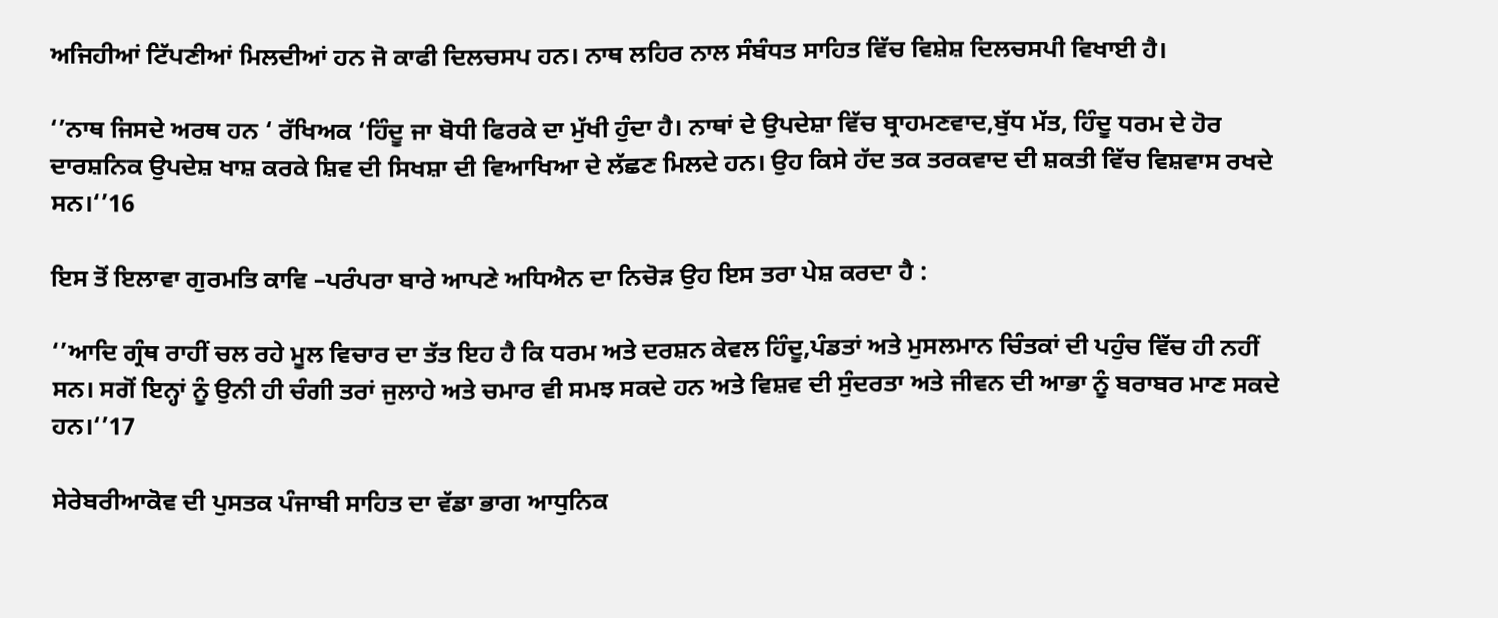ਅਜਿਹੀਆਂ ਟਿੱਪਣੀਆਂ ਮਿਲਦੀਆਂ ਹਨ ਜੋ ਕਾਫੀ ਦਿਲਚਸਪ ਹਨ। ਨਾਥ ਲਹਿਰ ਨਾਲ ਸੰਬੰਧਤ ਸਾਹਿਤ ਵਿੱਚ ਵਿਸ਼ੇਸ਼ ਦਿਲਚਸਪੀ ਵਿਖਾਈ ਹੈ।

‘’ਨਾਥ ਜਿਸਦੇ ਅਰਥ ਹਨ ‘ ਰੱਖਿਅਕ ‘ਹਿੰਦੂ ਜਾ ਬੋਧੀ ਫਿਰਕੇ ਦਾ ਮੁੱਖੀ ਹੁੰਦਾ ਹੈ। ਨਾਥਾਂ ਦੇ ਉਪਦੇਸ਼ਾ ਵਿੱਚ ਬ੍ਰਾਹਮਣਵਾਦ,ਬੁੱਧ ਮੱਤ, ਹਿੰਦੂ ਧਰਮ ਦੇ ਹੋਰ ਦਾਰਸ਼ਨਿਕ ਉਪਦੇਸ਼ ਖਾਸ਼ ਕਰਕੇ ਸ਼ਿਵ ਦੀ ਸਿਖਸ਼ਾ ਦੀ ਵਿਆਖਿਆ ਦੇ ਲੱਛਣ ਮਿਲਦੇ ਹਨ। ਉਹ ਕਿਸੇ ਹੱਦ ਤਕ ਤਰਕਵਾਦ ਦੀ ਸ਼ਕਤੀ ਵਿੱਚ ਵਿਸ਼ਵਾਸ ਰਖਦੇ ਸਨ।‘’16

ਇਸ ਤੋਂ ਇਲਾਵਾ ਗੁਰਮਤਿ ਕਾਵਿ –ਪਰੰਪਰਾ ਬਾਰੇ ਆਪਣੇ ਅਧਿਐਨ ਦਾ ਨਿਚੋੜ ਉਹ ਇਸ ਤਰਾ ਪੇਸ਼ ਕਰਦਾ ਹੈ :

‘’ਆਦਿ ਗ੍ਰੰਥ ਰਾਹੀਂ ਚਲ ਰਹੇ ਮੂਲ ਵਿਚਾਰ ਦਾ ਤੱਤ ਇਹ ਹੈ ਕਿ ਧਰਮ ਅਤੇ ਦਰਸ਼ਨ ਕੇਵਲ ਹਿੰਦੂ,ਪੰਡਤਾਂ ਅਤੇ ਮੁਸਲਮਾਨ ਚਿੰਤਕਾਂ ਦੀ ਪਹੁੰਚ ਵਿੱਚ ਹੀ ਨਹੀਂ ਸਨ। ਸਗੋਂ ਇਨ੍ਹਾਂ ਨੂੰ ਉਨੀ ਹੀ ਚੰਗੀ ਤਰਾਂ ਜੁਲਾਹੇ ਅਤੇ ਚਮਾਰ ਵੀ ਸਮਝ ਸਕਦੇ ਹਨ ਅਤੇ ਵਿਸ਼ਵ ਦੀ ਸੁੰਦਰਤਾ ਅਤੇ ਜੀਵਨ ਦੀ ਆਭਾ ਨੂੰ ਬਰਾਬਰ ਮਾਣ ਸਕਦੇ ਹਨ।‘’17

ਸੇਰੇਬਰੀਆਕੋਵ ਦੀ ਪੁਸਤਕ ਪੰਜਾਬੀ ਸਾਹਿਤ ਦਾ ਵੱਡਾ ਭਾਗ ਆਧੁਨਿਕ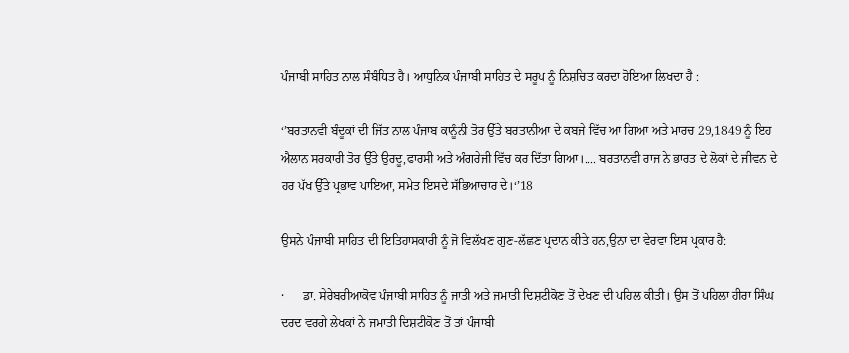ਪੰਜਾਬੀ ਸਾਹਿਤ ਨਾਲ ਸੰਬੰਧਿਤ ਹੈ। ਆਧੁਨਿਕ ਪੰਜਾਬੀ ਸਾਹਿਤ ਦੇ ਸਰੂਪ ਨੂੰ ਨਿਸ਼ਚਿਤ ਕਰਦਾ ਹੋਇਆ ਲਿਖਦਾ ਹੈ :

‘’ਬਰਤਾਨਵੀ ਬੰਦੂਕਾਂ ਦੀ ਜਿੱਤ ਨਾਲ ਪੰਜਾਬ ਕਾਨੂੰਨੀ ਤੋਰ ਉੱਤੇ ਬਰਤਾਨੀਆ ਦੇ ਕਬਜੇ ਵਿੱਚ ਆ ਗਿਆ ਅਤੇ ਮਾਰਚ 29,1849 ਨੂੰ ਇਹ ਐਲਾਨ ਸਰਕਾਰੀ ਤੋਰ ਉੱਤੇ ਉਰਦੂ,ਫਾਰਸੀ ਅਤੇ ਅੰਗਰੇਜੀ ਵਿੱਚ ਕਰ ਦਿੱਤਾ ਗਿਆ।.... ਬਰਤਾਨਵੀ ਰਾਜ ਨੇ ਭਾਰਤ ਦੇ ਲੋਕਾਂ ਦੇ ਜੀਵਨ ਦੇ ਹਰ ਪੱਖ ਉੱਤੇ ਪ੍ਰਭਾਵ ਪਾਇਆ, ਸਮੇਤ ਇਸਦੇ ਸੱਭਿਆਚਾਰ ਦੇ।‘’18

ਉਸਨੇ ਪੰਜਾਬੀ ਸਾਹਿਤ ਦੀ ਇਤਿਹਾਸਕਾਰੀ ਨੂੰ ਜੋ ਵਿਲੱਖਣ ਗੁਣ-ਲੱਛਣ ਪ੍ਰਦਾਨ ਕੀਤੇ ਹਨ,ਉਨਾ ਦਾ ਵੇਰਵਾ ਇਸ ਪ੍ਰਕਾਰ ਹੈ:

·      ਡਾ. ਸੇਰੇਬਰੀਆਕੋਵ ਪੰਜਾਬੀ ਸਾਹਿਤ ਨੂੰ ਜਾਤੀ ਅਤੇ ਜਮਾਤੀ ਦਿਸ਼ਟੀਕੋਣ ਤੋਂ ਦੇਖਣ ਦੀ ਪਹਿਲ ਕੀਤੀ। ਉਸ ਤੋਂ ਪਹਿਲਾ ਹੀਰਾ ਸਿੰਘ ਦਰਦ ਵਰਗੇ ਲੇਖਕਾਂ ਨੇ ਜਮਾਤੀ ਦਿਸ਼ਟੀਕੋਣ ਤੋਂ ਤਾਂ ਪੰਜਾਬੀ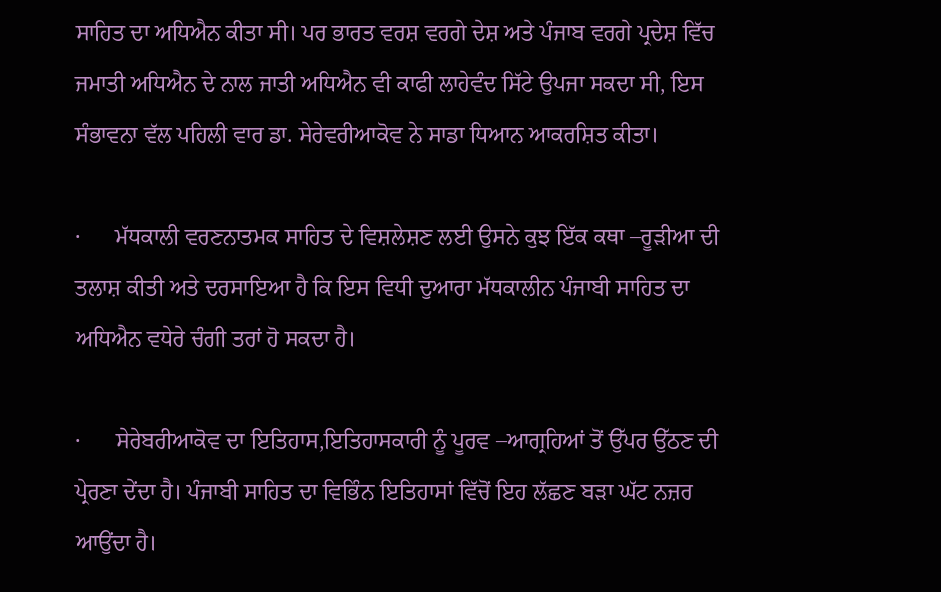ਸਾਹਿਤ ਦਾ ਅਧਿਐਨ ਕੀਤਾ ਸੀ। ਪਰ ਭਾਰਤ ਵਰਸ਼ ਵਰਗੇ ਦੇਸ਼ ਅਤੇ ਪੰਜਾਬ ਵਰਗੇ ਪ੍ਰਦੇਸ਼ ਵਿੱਚ ਜਮਾਤੀ ਅਧਿਐਨ ਦੇ ਨਾਲ ਜਾਤੀ ਅਧਿਐਨ ਵੀ ਕਾਫੀ ਲਾਹੇਵੰਦ ਸਿੱਟੇ ਉਪਜਾ ਸਕਦਾ ਸੀ, ਇਸ ਸੰਭਾਵਨਾ ਵੱਲ ਪਹਿਲੀ ਵਾਰ ਡਾ. ਸੇਰੇਵਰੀਆਕੋਵ ਨੇ ਸਾਡਾ ਧਿਆਨ ਆਕਰਸ਼ਿਤ ਕੀਤਾ।

·      ਮੱਧਕਾਲੀ ਵਰਣਨਾਤਮਕ ਸਾਹਿਤ ਦੇ ਵਿਸ਼ਲੇਸ਼ਣ ਲਈ ਉਸਨੇ ਕੁਝ ਇੱਕ ਕਥਾ –ਰੂੜੀਆ ਦੀ ਤਲਾਸ਼ ਕੀਤੀ ਅਤੇ ਦਰਸਾਇਆ ਹੈ ਕਿ ਇਸ ਵਿਧੀ ਦੁਆਰਾ ਮੱਧਕਾਲੀਨ ਪੰਜਾਬੀ ਸਾਹਿਤ ਦਾ ਅਧਿਐਨ ਵਧੇਰੇ ਚੰਗੀ ਤਰਾਂ ਹੋ ਸਕਦਾ ਹੈ।

·      ਸੇਰੇਬਰੀਆਕੋਵ ਦਾ ਇਤਿਹਾਸ,ਇਤਿਹਾਸਕਾਰੀ ਨੂੰ ਪੂਰਵ –ਆਗ੍ਰਹਿਆਂ ਤੋਂ ਉੱਪਰ ਉੱਠਣ ਦੀ ਪ੍ਰੇਰਣਾ ਦੇਂਦਾ ਹੈ। ਪੰਜਾਬੀ ਸਾਹਿਤ ਦਾ ਵਿਭਿੰਨ ਇਤਿਹਾਸਾਂ ਵਿੱਚੋਂ ਇਹ ਲੱਛਣ ਬੜਾ ਘੱਟ ਨਜ਼ਰ ਆਉਂਦਾ ਹੈ।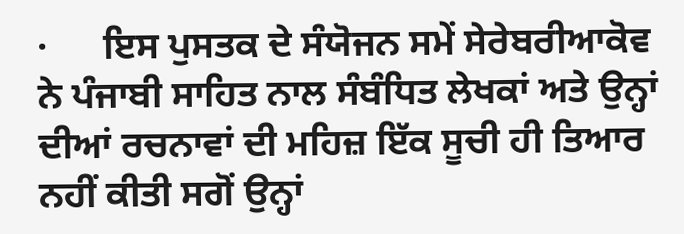·      ਇਸ ਪੁਸਤਕ ਦੇ ਸੰਯੋਜਨ ਸਮੇਂ ਸੇਰੇਬਰੀਆਕੋਵ ਨੇ ਪੰਜਾਬੀ ਸਾਹਿਤ ਨਾਲ ਸੰਬੰਧਿਤ ਲੇਖਕਾਂ ਅਤੇ ਉਨ੍ਹਾਂ ਦੀਆਂ ਰਚਨਾਵਾਂ ਦੀ ਮਹਿਜ਼ ਇੱਕ ਸੂਚੀ ਹੀ ਤਿਆਰ ਨਹੀਂ ਕੀਤੀ ਸਗੋਂ ਉਨ੍ਹਾਂ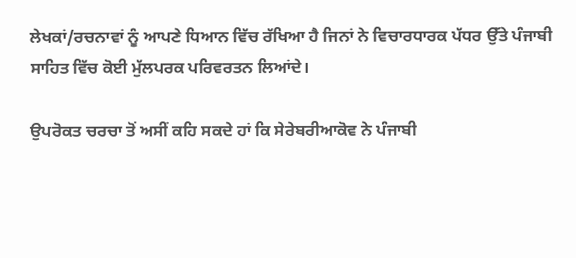ਲੇਖਕਾਂ/ਰਚਨਾਵਾਂ ਨੂੰ ਆਪਣੇ ਧਿਆਨ ਵਿੱਚ ਰੱਖਿਆ ਹੈ ਜਿਨਾਂ ਨੇ ਵਿਚਾਰਧਾਰਕ ਪੱਧਰ ਉੱਤੇ ਪੰਜਾਬੀ ਸਾਹਿਤ ਵਿੱਚ ਕੋਈ ਮੁੱਲਪਰਕ ਪਰਿਵਰਤਨ ਲਿਆਂਦੇ।

ਉਪਰੋਕਤ ਚਰਚਾ ਤੋਂ ਅਸੀਂ ਕਹਿ ਸਕਦੇ ਹਾਂ ਕਿ ਸੇਰੇਬਰੀਆਕੋਵ ਨੇ ਪੰਜਾਬੀ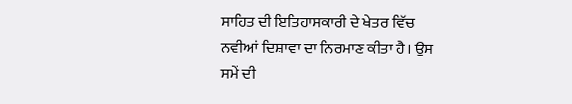ਸਾਹਿਤ ਦੀ ਇਤਿਹਾਸਕਾਰੀ ਦੇ ਖੇਤਰ ਵਿੱਚ ਨਵੀਆਂ ਦਿਸ਼ਾਵਾ ਦਾ ਨਿਰਮਾਣ ਕੀਤਾ ਹੈ। ਉਸ ਸਮੇਂ ਦੀ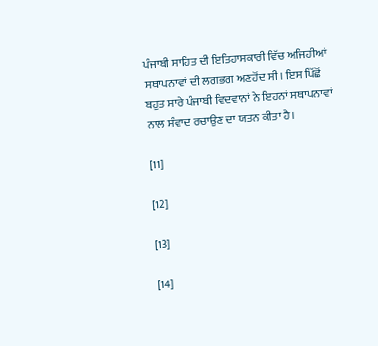ਪੰਜਾਬੀ ਸਾਹਿਤ ਦੀ ਇਤਿਹਾਸਕਾਰੀ ਵਿੱਚ ਅਜਿਹੀਆਂ ਸਥਾਪਨਾਵਾਂ ਦੀ ਲਗਭਗ ਅਣਹੋਂਦ ਸੀ। ਇਸ ਪਿੱਛੋਂ ਬਹੁਤ ਸਾਰੇ ਪੰਜਾਬੀ ਵਿਦਵਾਨਾਂ ਨੇ ਇਹਨਾਂ ਸਥਾਪਨਾਵਾਂ ਨਾਲ ਸੰਵਾਦ ਰਚਾਉਣ ਦਾ ਯਤਨ ਕੀਤਾ ਹੈ।

[11]

[12]

[13]

[14]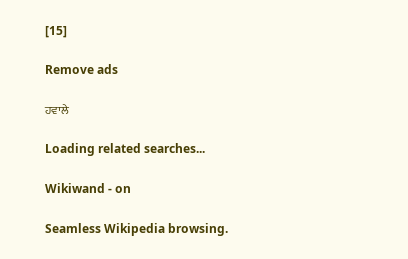[15]

Remove ads

ਹਵਾਲੇ

Loading related searches...

Wikiwand - on

Seamless Wikipedia browsing.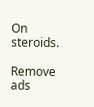On steroids.

Remove ads